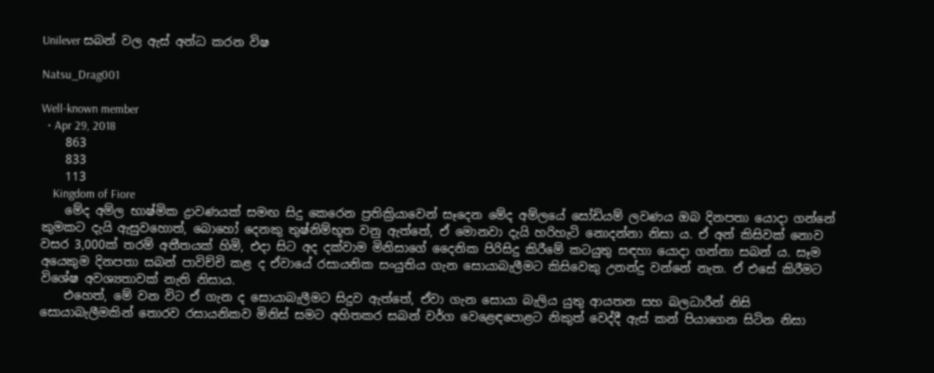Unilever සබන් වල ඇස් අන්ධ කරන විෂ

Natsu_Drag001

Well-known member
  • Apr 29, 2018
    863
    833
    113
    Kingdom of Fiore
    මේද අම්ල භාෂ්මික ද්‍රාවණයක් සමඟ සිදු කෙරෙන ප්‍රතික්‍රියාවෙන් සෑදෙන මේද අම්ලයේ සෝඩියම් ලවණය ඔබ දිනපතා යොදා ගන්නේ කුමකට දැයි ඇසුවහොත්, බොහෝ දෙනකු තුෂ්නිම්භූත වනු ඇත්තේ, ඒ මොනවා දැයි හරිහැටි නොදන්නා නිසා ය. ඒ අන් කිසිවක් නොව වසර 3,000ක් තරම් අතීතයක් හිමි, එදා සිට අද දක්වාම මිනිසාගේ දෛනික පිරිසිදු කිරීමේ කටයුතු සඳහා යොදා ගන්නා සබන් ය. සෑම අයෙකුම දිනපතා සබන් පාවිච්චි කළ ද ඒවායේ රසායනික සංයුතිය ගැන සොයාබැලීමට කිසිවෙකු උනන්දු වන්නේ නැත. ඒ එසේ කිරීමට විශේෂ අවශ්‍යතාවක් නැති නිසාය.
    එහෙත්, මේ වන විට ඒ ගැන ද සොයාබැලීමට සිදුව ඇත්තේ, ඒවා ගැන සොයා බැලිය යුතු ආයතන සහ බලධාරීන් නිසි සොයාබැලීමකින් තොරව රසායනිකව මිනිස් සමට අහිතකර සබන් වර්ග වෙළෙඳපොළට නිකුත් වෙද්දී ඇස් කන් පියාගෙන සිටින නිසා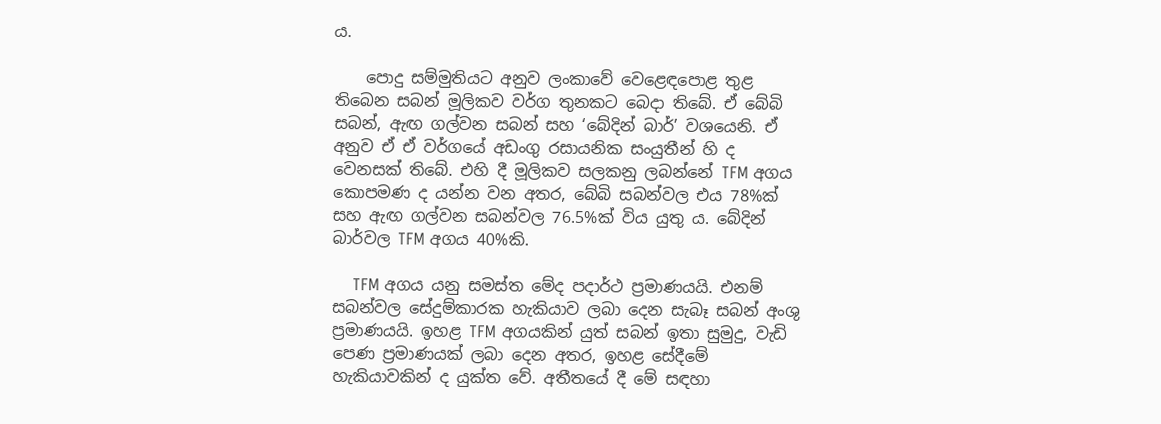ය.

    පොදු සම්මුතියට අනුව ලංකාවේ වෙළෙඳපොළ තුළ තිබෙන සබන් මූලිකව වර්ග තුනකට බෙදා තිබේ. ඒ බේබි සබන්, ඇඟ ගල්වන සබන් සහ ‘බේදින් බාර්’ වශයෙනි. ඒ අනුව ඒ ඒ වර්ගයේ අඩංගු රසායනික සංයුතීන් හි ද වෙනසක් තිබේ. එහි දී මූලිකව සලකනු ලබන්නේ TFM අගය කොපමණ ද යන්න වන අතර, බේබි සබන්වල එය 78%ක් සහ ඇඟ ගල්වන සබන්වල 76.5%ක් විය යුතු ය. බේදින් බාර්වල TFM අගය 40%කි.

    TFM අගය යනු සමස්ත මේද පදාර්ථ ප්‍රමාණයයි. එනම් සබන්වල සේදුම්කාරක හැකියාව ලබා දෙන සැබෑ සබන් අංශු ප්‍රමාණයයි. ඉහළ TFM අගයකින් යුත් සබන් ඉතා සුමුදු, වැඩි පෙණ ප්‍රමාණයක් ලබා දෙන අතර, ඉහළ සේදීමේ හැකියාවකින් ද යුක්ත වේ. අතීතයේ දී මේ සඳහා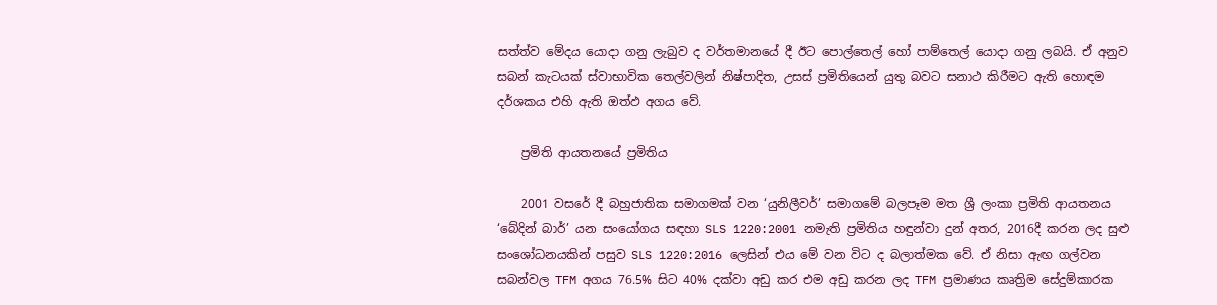සත්ත්ව මේදය යොදා ගනු ලැබුව ද වර්තමානයේ දී ඊට පොල්තෙල් හෝ පාම්තෙල් යොදා ගනු ලබයි. ඒ අනුව සබන් කැටයක් ස්වාභාවික තෙල්වලින් නිෂ්පාදිත, උසස් ප්‍රමිතියෙන් යුතු බවට සනාථ කිරීමට ඇති හොඳම දර්ශකය එහි ඇති ඔත්‍ඵ අගය වේ.

    ප්‍රමිති ආයතනයේ ප්‍රමිතිය

    2001 වසරේ දී බහුජාතික සමාගමක් වන ‘යුනිලීවර්’ සමාගමේ බලපෑම මත ශ්‍රී ලංකා ප්‍රමිති ආයතනය ‘බේදින් බාර්’ යන සංයෝගය සඳහා SLS 1220:2001 නමැති ප්‍රමිතිය හඳුන්වා දුන් අතර, 2016දී කරන ලද සුළු සංශෝධනයකින් පසුව SLS 1220:2016 ලෙසින් එය මේ වන විට ද බලාත්මක වේ. ඒ නිසා ඇඟ ගල්වන සබන්වල TFM අගය 76.5% සිට 40% දක්වා අඩු කර එම අඩු කරන ලද TFM ප්‍රමාණය කෘත්‍රිම සේදුම්කාරක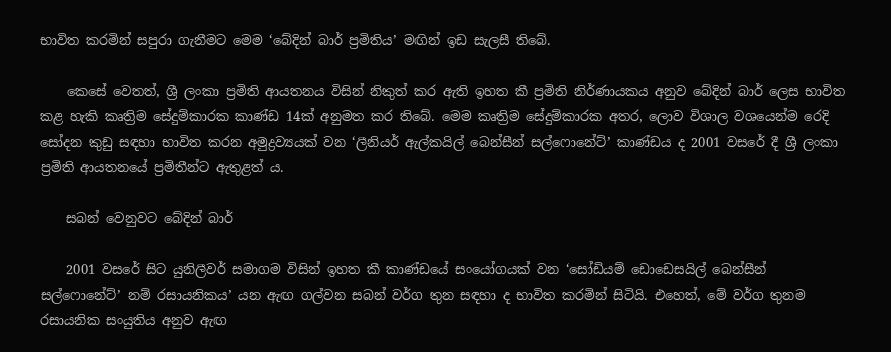භාවිත කරමින් සපුරා ගැනීමට මෙම ‘බේදින් බාර් ප්‍රමිතිය’ මඟින් ඉඩ සැලසී තිබේ.

    කෙසේ වෙතත්, ශ්‍රී ලංකා ප්‍රමිති ආයතනය විසින් නිකුත් කර ඇති ඉහත කී ප්‍රමිති නිර්ණායකය අනුව බේදින් බාර් ලෙස භාවිත කළ හැකි කෘත්‍රිම සේදුම්කාරක කාණ්ඩ 14ක් අනුමත කර තිබේ. මෙම කෘත්‍රිම සේදුම්කාරක අතර, ලොව විශාල වශයෙන්ම රෙදි සෝදන කුඩු සඳහා භාවිත කරන අමුද්‍රව්‍යයක් වන ‘ලීනියර් ඇල්කයිල් බෙන්සීන් සල්ෆොනේට්’ කාණ්ඩය ද 2001 වසරේ දී ශ්‍රී ලංකා ප්‍රමිති ආයතනයේ ප්‍රමිතීන්ට ඇතුළත් ය.

    සබන් වෙනුවට බේදින් බාර්

    2001 වසරේ සිට යුනිලීවර් සමාගම විසින් ඉහත කී කාණ්ඩයේ සංයෝගයක් වන ‘සෝඩියම් ඩොඩෙසයිල් බෙන්සීන් සල්ෆොනේට්’ නම් රසායනිකය’ යන ඇඟ ගල්වන සබන් වර්ග තුන සඳහා ද භාවිත කරමින් සිටියි. එහෙත්, මේ වර්ග තුනම රසායනික සංයුතිය අනුව ඇඟ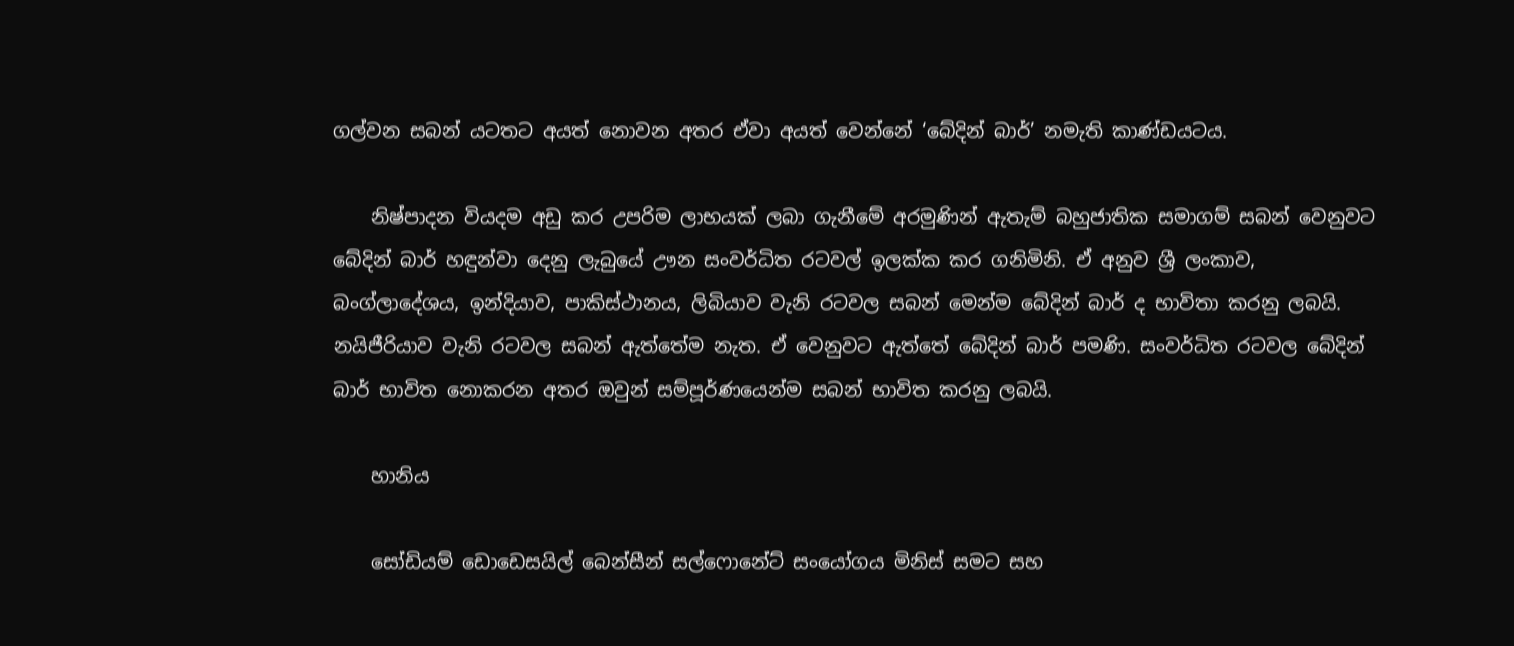ගල්වන සබන් යටතට අයත් නොවන අතර ඒවා අයත් වෙන්නේ ‘බේදින් බාර්’ නමැති කාණ්ඩයටය.

    නිෂ්පාදන වියදම අඩු කර උපරිම ලාභයක් ලබා ගැනීමේ අරමුණින් ඇතැම් බහුජාතික සමාගම් සබන් වෙනුවට බේදින් බාර් හඳුන්වා දෙනු ලැබුයේ ඌන සංවර්ධිත රටවල් ඉලක්ක කර ගනිමිනි. ඒ අනුව ශ්‍රී ලංකාව, බංග්ලාදේශය, ඉන්දියාව, පාකිස්ථානය, ලිබියාව වැනි රටවල සබන් මෙන්ම බේදින් බාර් ද භාවිතා කරනු ලබයි. නයිජීරියාව වැනි රටවල සබන් ඇත්තේම නැත. ඒ වෙනුවට ඇත්තේ බේදින් බාර් පමණි. සංවර්ධිත රටවල බේදින් බාර් භාවිත නොකරන අතර ඔවුන් සම්පූර්ණයෙන්ම සබන් භාවිත කරනු ලබයි.

    හානිය

    සෝඩියම් ඩොඩෙසයිල් බෙන්සීන් සල්ෆොනේට් සංයෝගය මිනිස් සමට සහ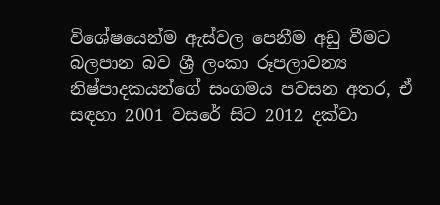විශේෂයෙන්ම ඇස්වල පෙනීම අඩු වීමට බලපාන බව ශ්‍රී ලංකා රූපලාවන්‍ය නිෂ්පාදකයන්ගේ සංගමය පවසන අතර, ඒ සඳහා 2001 වසරේ සිට 2012 දක්වා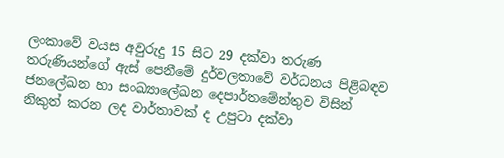ලංකාවේ වයස අවුරුදු 15 සිට 29 දක්වා තරුණ තරුණියන්ගේ ඇස් පෙනීමේ දුර්වලතාවේ වර්ධනය පිළිබඳව ජනලේඛන හා සංඛ්‍යාලේඛන දෙපාර්තමේන්තුව විසින් නිකුත් කරන ලද වාර්තාවක් ද උපුටා දක්වා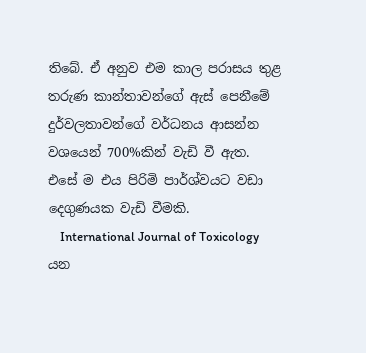තිබේ. ඒ අනුව එම කාල පරාසය තුළ තරුණ කාන්තාවන්ගේ ඇස් පෙනීමේ දුර්වලතාවන්ගේ වර්ධනය ආසන්න වශයෙන් 700%කින් වැඩි වී ඇත. එසේ ම එය පිරිමි පාර්ශ්වයට වඩා දෙගුණයක වැඩි වීමකි.
    International Journal of Toxicology යන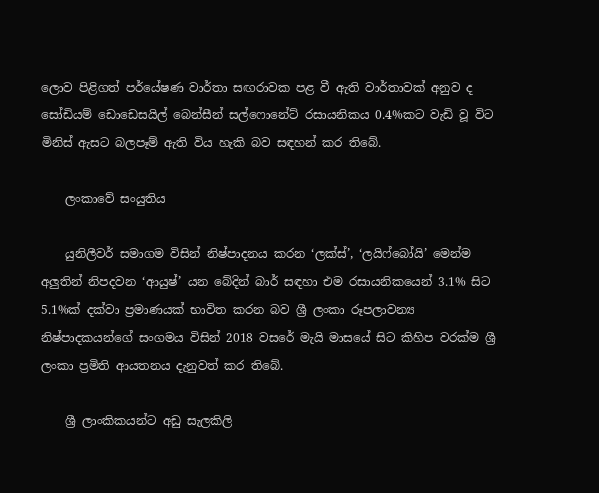ලොව පිළිගත් පර්යේෂණ වාර්තා සඟරාවක පළ වී ඇති වාර්තාවක් අනුව ද සෝඩියම් ඩොඩෙසයිල් බෙන්සීන් සල්ෆොනේට් රසායනිකය 0.4%කට වැඩි වූ විට මිනිස් ඇසට බලපෑම් ඇති විය හැකි බව සඳහන් කර තිබේ.

    ලංකාවේ සංයුතිය

    යුනිලීවර් සමාගම විසින් නිෂ්පාදනය කරන ‘ලක්ස්’, ‘ලයිෆ්බෝයි’ මෙන්ම අලුතින් නිපදවන ‘ආයුෂ්’ යන බේදින් බාර් සඳහා එම රසායනිකයෙන් 3.1% සිට 5.1%ක් දක්වා ප්‍රමාණයක් භාවිත කරන බව ශ්‍රී ලංකා රූපලාවන්‍ය නිෂ්පාදකයන්ගේ සංගමය විසින් 2018 වසරේ මැයි මාසයේ සිට කිහිප වරක්ම ශ්‍රී ලංකා ප්‍රමිති ආයතනය දැනුවත් කර තිබේ.

    ශ්‍රී ලාංකිකයන්ට අඩු සැලකිලි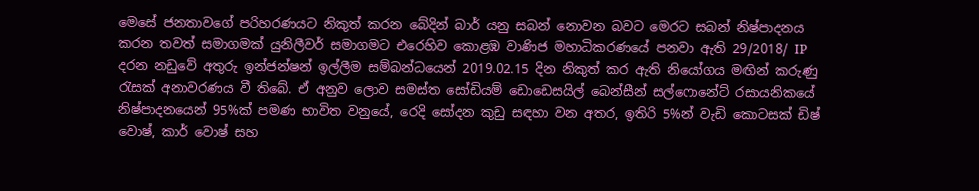මෙසේ ජනතාවගේ පරිහරණයට නිකුත් කරන බේදින් බාර් යනු සබන් නොවන බවට මෙරට සබන් නිෂ්පාදනය කරන තවත් සමාගමක් යුනිලීවර් සමාගමට එරෙහිව කොළඹ වාණිජ මහාධිකරණයේ පනවා ඇති 29/2018/ IP දරන නඩුවේ අතුරු ඉන්ජන්ෂන් ඉල්ලීම සම්බන්ධයෙන් 2019.02.15 දින නිකුත් කර ඇති නියෝගය මඟින් කරුණු රැසක් අනාවරණය වී තිබේ. ඒ අනුව ලොව සමස්ත සෝඩියම් ඩොඩෙසයිල් බෙන්සීන් සල්ෆොනේට් රසායනිකයේ නිෂ්පාදනයෙන් 95%ක් පමණ භාවිත වනුයේ, රෙදි සෝදන කුඩු සඳහා වන අතර, ඉතිරි 5%න් වැඩි කොටසක් ඩිෂ් වොෂ්, කාර් වොෂ් සහ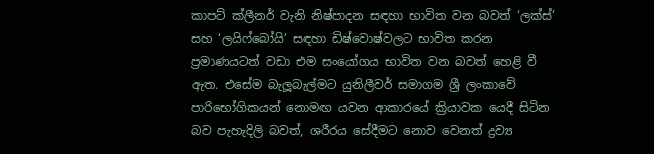කාපට් ක්ලීනර් වැනි නිෂ්පාදන සඳහා භාවිත වන බවත් ‘ලක්ස්’ සහ ‘ලයිෆ්බෝයි’ සඳහා ඩිෂ්වොෂ්වලට භාවිත කරන ප්‍රමාණයටත් වඩා එම සංයෝගය භාවිත වන බවත් හෙළි වී ඇත. එසේම බැලූබැල්මට යුනිලීවර් සමාගම ශ්‍රී ලංකාවේ පාරිභෝගිකයන් නොමඟ යවන ආකාරයේ ක්‍රියාවක යෙදී සිටින බව පැහැදිලි බවත්, ශරීරය සේදීමට නොව වෙනත් ද්‍රව්‍ය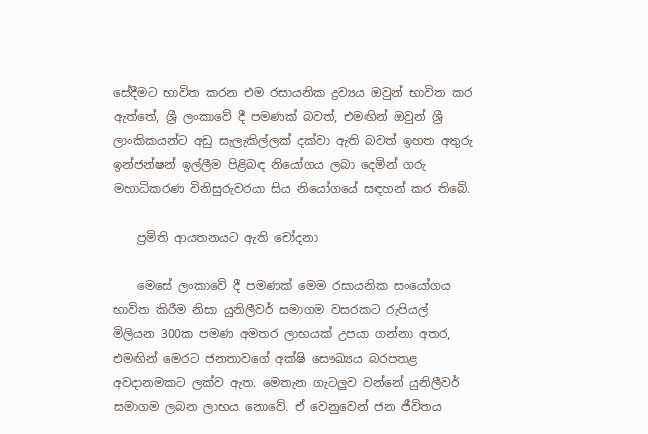සේදීමට භාවිත කරන එම රසායනික ද්‍රව්‍යය ඔවුන් භාවිත කර ඇත්තේ, ශ්‍රී ලංකාවේ දී පමණක් බවත්, එමඟින් ඔවුන් ශ්‍රී ලාංකිකයන්ට අඩු සැලැකිල්ලක් දක්වා ඇති බවත් ඉහත අතුරු ඉන්ජන්ෂන් ඉල්ලීම පිළිබඳ නියෝගය ලබා දෙමින් ගරු මහාධිකරණ විනිසුරුවරයා සිය නියෝගයේ සඳහන් කර තිබේ.

    ප්‍රමිති ආයතනයට ඇති චෝදනා

    මෙසේ ලංකාවේ දී පමණක් මෙම රසායනික සංයෝගය භාවිත කිරීම නිසා යුනිලීවර් සමාගම වසරකට රුපියල් මිලියන 300ක පමණ අමතර ලාභයක් උපයා ගන්නා අතර, එමඟින් මෙරට ජනතාවගේ අක්ෂි සෞඛ්‍යය බරපතළ අවදානමකට ලක්ව ඇත. මෙතැන ගැටලුව වන්නේ යුනිලීවර් සමාගම ලබන ලාභය නොවේ. ඒ වෙනුවෙන් ජන ජීවිතය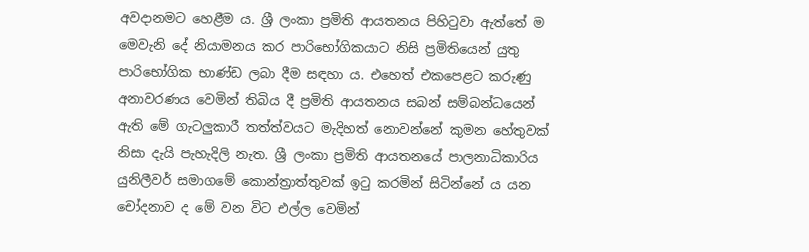අවදානමට හෙළීම ය. ශ්‍රී ලංකා ප්‍රමිති ආයතනය පිහිටුවා ඇත්තේ ම මෙවැනි දේ නියාමනය කර පාරිභෝගිකයාට නිසි ප්‍රමිතියෙන් යුතු පාරිභෝගික භාණ්ඩ ලබා දීම සඳහා ය. එහෙත් එකපෙළට කරුණු අනාවරණය වෙමින් තිබිය දී ප්‍රමිති ආයතනය සබන් සම්බන්ධයෙන් ඇති මේ ගැටලුකාරී තත්ත්වයට මැදිහත් නොවන්නේ කුමන හේතුවක් නිසා දැයි පැහැදිලි නැත. ශ්‍රී ලංකා ප්‍රමිති ආයතනයේ පාලනාධිකාරිය යුනිලීවර් සමාගමේ කොන්ත්‍රාත්තුවක් ඉටු කරමින් සිටින්නේ ය යන චෝදනාව ද මේ වන විට එල්ල වෙමින්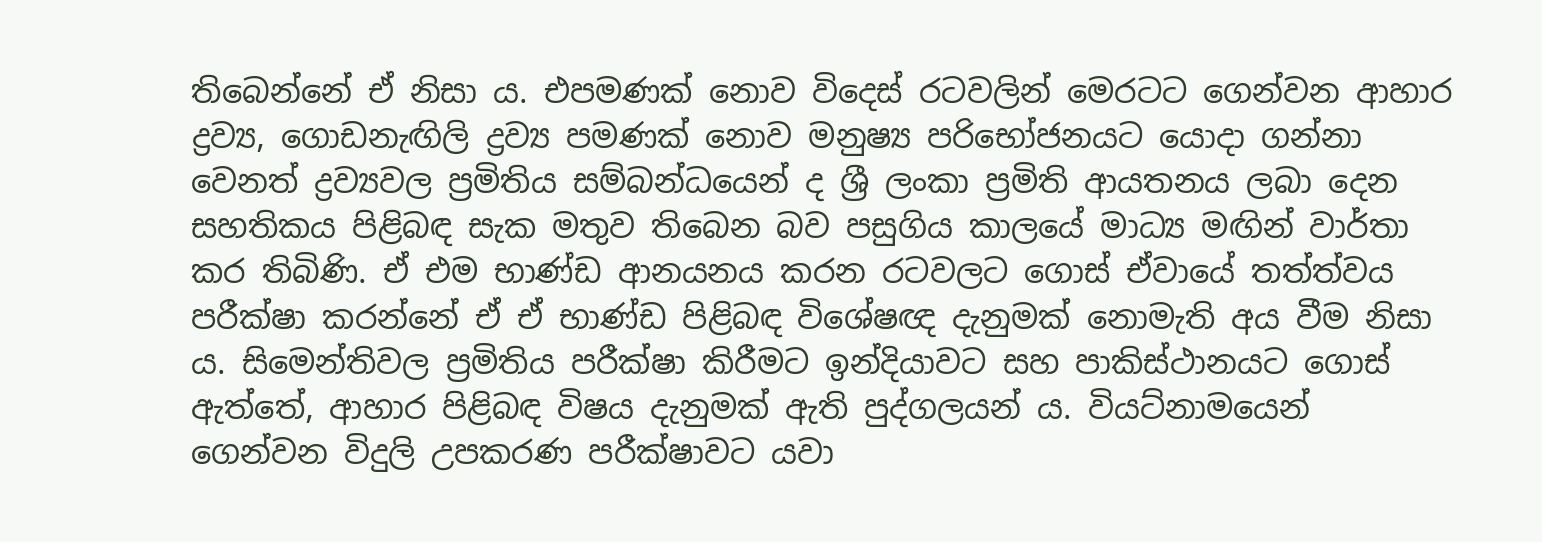තිබෙන්නේ ඒ නිසා ය. එපමණක් නොව විදෙස් රටවලින් මෙරටට ගෙන්වන ආහාර ද්‍රව්‍ය, ගොඩනැඟිලි ද්‍රව්‍ය පමණක් නොව මනුෂ්‍ය පරිභෝජනයට යොදා ගන්නා වෙනත් ද්‍රව්‍යවල ප්‍රමිතිය සම්බන්ධයෙන් ද ශ්‍රී ලංකා ප්‍රමිති ආයතනය ලබා දෙන සහතිකය පිළිබඳ සැක මතුව තිබෙන බව පසුගිය කාලයේ මාධ්‍ය මඟින් වාර්තා කර තිබිණි. ඒ එම භාණ්ඩ ආනයනය කරන රටවලට ගොස් ඒවායේ තත්ත්වය පරීක්ෂා කරන්නේ ඒ ඒ භාණ්ඩ පිළිබඳ විශේෂඥ දැනුමක් නොමැති අය වීම නිසා ය. සිමෙන්තිවල ප්‍රමිතිය පරීක්ෂා කිරීමට ඉන්දියාවට සහ පාකිස්ථානයට ගොස් ඇත්තේ, ආහාර පිළිබඳ විෂය දැනුමක් ඇති පුද්ගලයන් ය. වියට්නාමයෙන් ගෙන්වන විදුලි උපකරණ පරීක්ෂාවට යවා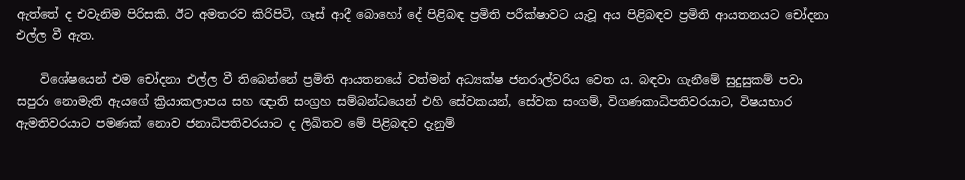ඇත්තේ ද එවැනිම පිරිසකි. ඊට අමතරව කිරිපිටි, ගෑස් ආදී බොහෝ දේ පිළිබඳ ප්‍රමිති පරීක්ෂාවට යැවූ අය පිළිබඳව ප්‍රමිති ආයතනයට චෝදනා එල්ල වී ඇත.

    විශේෂයෙන් එම චෝදනා එල්ල වී තිබෙන්නේ ප්‍රමිති ආයතනයේ වත්මන් අධ්‍යක්ෂ ජනරාල්වරිය වෙත ය. බඳවා ගැනීමේ සුදුසුකම් පවා සපුරා නොමැති ඇයගේ ක්‍රියාකලාපය සහ ඥාති සංග්‍රහ සම්බන්ධයෙන් එහි සේවකයන්, සේවක සංගම්, විගණකාධිපතිවරයාට, විෂයභාර ඇමතිවරයාට පමණක් නොව ජනාධිපතිවරයාට ද ලිඛිතව මේ පිළිබඳව දැනුම්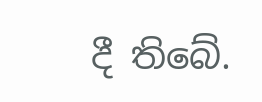දී තිබේ.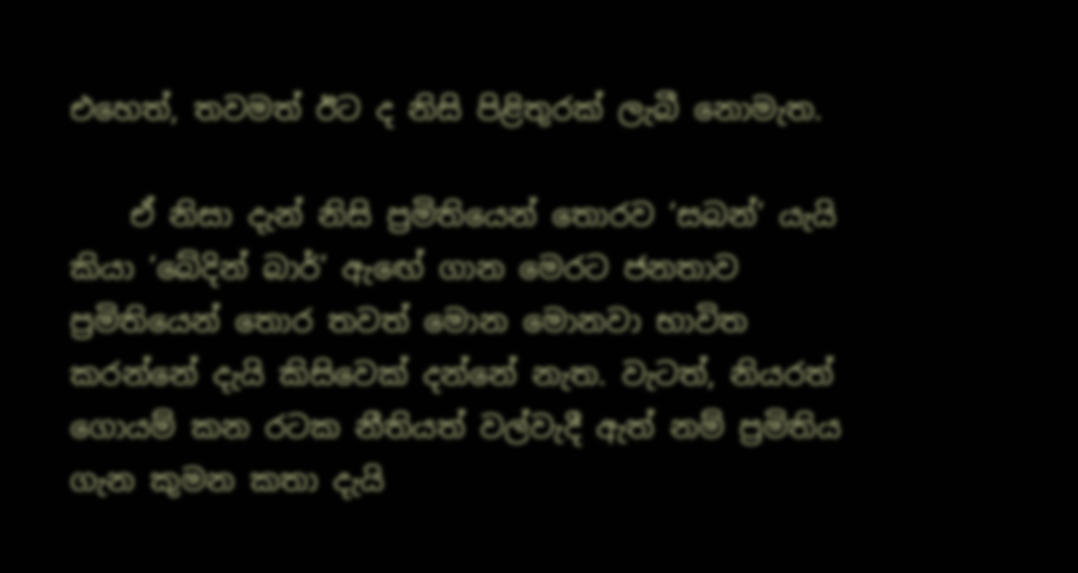එහෙත්, තවමත් ඊට ද නිසි පිළිතුරක් ලැබී නොමැත.

    ඒ නිසා දැන් නිසි ප්‍රමිතියෙන් තොරව ‘සබන්’ යැයි කියා ‘බේදින් බාර්’ ඇඟේ ගාන මෙරට ජනතාව ප්‍රමිතියෙන් තොර තවත් මොන මොනවා භාවිත කරන්නේ දැයි කිසිවෙක් දන්නේ නැත. වැටත්, නියරත් ගොයම් කන රටක නීතියත් වල්වැදී ඇත් නම් ප්‍රමිතිය ගැන කුමන කතා දැයි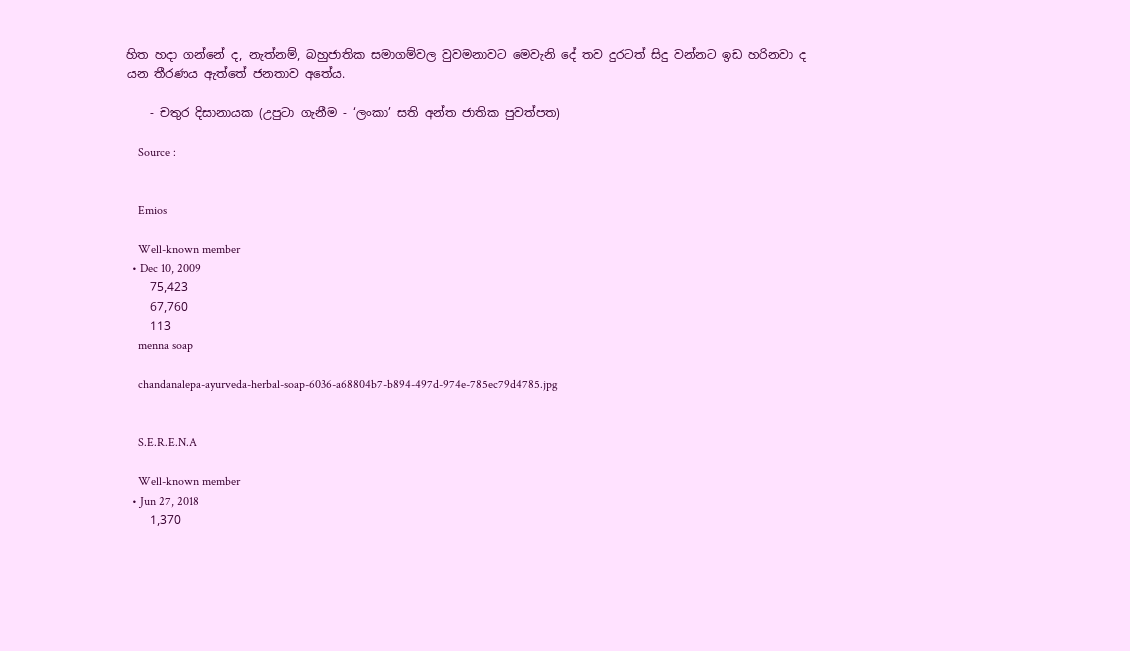හිත හදා ගන්නේ ද, නැත්නම්, බහුජාතික සමාගම්වල වුවමනාවට මෙවැනි දේ තව දුරටත් සිදු වන්නට ඉඩ හරිනවා ද යන තීරණය ඇත්තේ ජනතාව අතේය.

    - චතුර දිසානායක (උපුටා ගැනීම - ‘ලංකා’ සති අන්ත ජාතික පුවත්පත)

    Source :


    Emios

    Well-known member
  • Dec 10, 2009
    75,423
    67,760
    113
    menna soap

    chandanalepa-ayurveda-herbal-soap-6036-a68804b7-b894-497d-974e-785ec79d4785.jpg


    S.E.R.E.N.A

    Well-known member
  • Jun 27, 2018
    1,370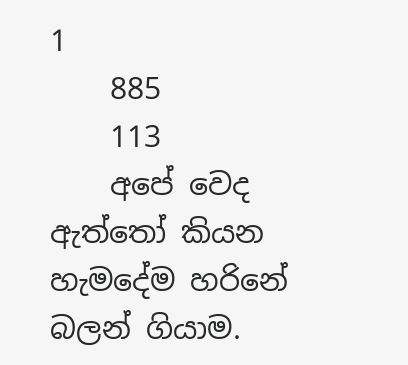1
    885
    113
    අපේ වෙද ඇත්තෝ කියන හැමදේම හරිනේ බලන් ගියාම.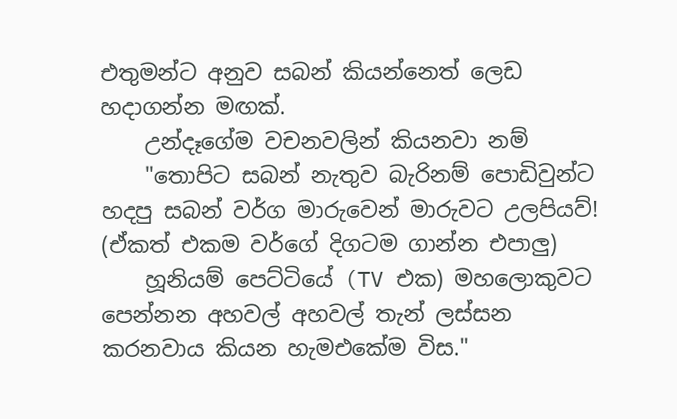එතුමන්ට අනුව සබන් කියන්නෙත් ලෙඩ හදාගන්න මඟක්.
    උන්දෑගේම වචනවලින් කියනවා නම්
    "තොපිට සබන් නැතුව බැරිනම් පොඩිවුන්ට හදපු සබන් වර්ග මාරුවෙන් මාරුවට උලපියව්! (ඒකත් එකම වර්ගේ දිගටම ගාන්න එපාලු)
    හූනියම් පෙට්ටියේ (TV එක) මහලොකුවට පෙන්නන අහවල් අහවල් තැන් ලස්සන කරනවාය කියන හැමඑකේම විස."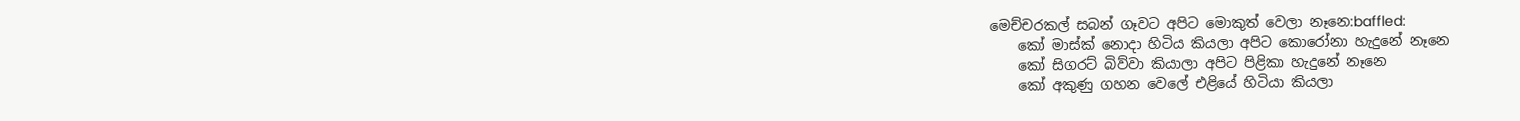මෙච්චරකල් සබන් ගෑවට අපිට මොකුත් වෙලා නෑනෙ:baffled:
    කෝ මාස්ක් නොදා හිටිය කියලා අපිට කොරෝනා හැදුනේ නෑනෙ
    කෝ සිගරට් බිව්වා කියාලා අපිට පිළිකා හැදුනේ නෑනෙ
    කෝ අකුණු ගහන වෙලේ එළියේ හිටියා කියලා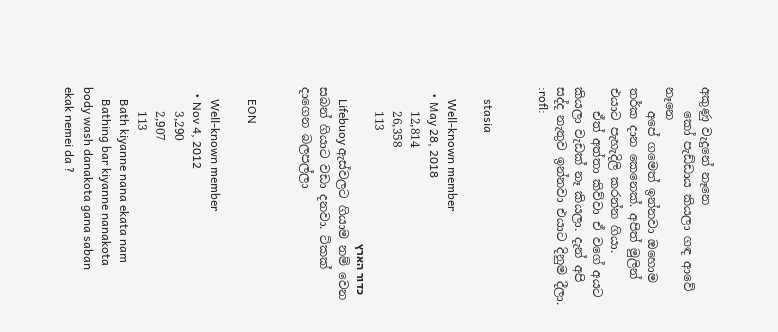අකුණු වැදුනේ නෑනෙ
    කෝ පැඩ්ඩාය කියලා ගඳ ආවේ නෑනෙ
    අපේ ගමෙත් ඉන්නවා ඔහොම තර්ක දාන කෙනෙක්. අපිත් මුලින් එයාට පැහැදිලි කරන්න ගියා.
    ඒත් අත්තා කිව්වා ඒ වගේ අයට කියලා වැඩක් නෑ කියලා. දැන් අපි සද්ද නැතුව ඉන්නවා එයාට දිනුම දීලා. :rofl:


    stasia

    Well-known member
  • May 28, 2018
    12,814
    26,358
    113
    כדור הארץ
    Lifebuoy ඇස්වලට ගියාම නම් වෙන සබන් ගියාට වඩා දනවා. ටිකක් දාගෙන බලපල්ලා


    EON

    Well-known member
  • Nov 4, 2012
    3,290
    2,907
    113
    Bath kiyanne nana ekata nam
    Bathing bar kiyanne nanakota body wash danakota gana saban ekak nemei da ?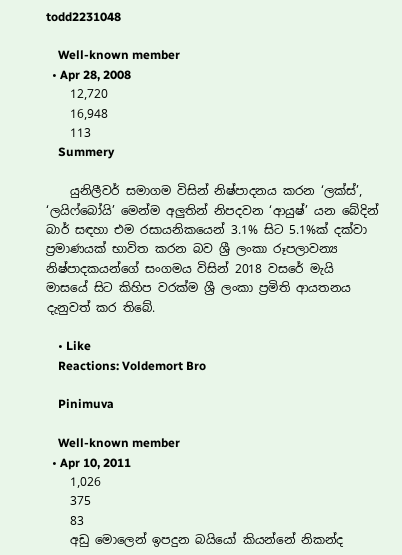todd2231048

    Well-known member
  • Apr 28, 2008
    12,720
    16,948
    113
    Summery

    යුනිලීවර් සමාගම විසින් නිෂ්පාදනය කරන ‘ලක්ස්’, ‘ලයිෆ්බෝයි’ මෙන්ම අලුතින් නිපදවන ‘ආයුෂ්’ යන බේදින් බාර් සඳහා එම රසායනිකයෙන් 3.1% සිට 5.1%ක් දක්වා ප්‍රමාණයක් භාවිත කරන බව ශ්‍රී ලංකා රූපලාවන්‍ය නිෂ්පාදකයන්ගේ සංගමය විසින් 2018 වසරේ මැයි මාසයේ සිට කිහිප වරක්ම ශ්‍රී ලංකා ප්‍රමිති ආයතනය දැනුවත් කර තිබේ.

    • Like
    Reactions: Voldemort Bro

    Pinimuva

    Well-known member
  • Apr 10, 2011
    1,026
    375
    83
    අඩු මොලෙන් ඉපදුන බයියෝ කියන්නේ නිකන්ද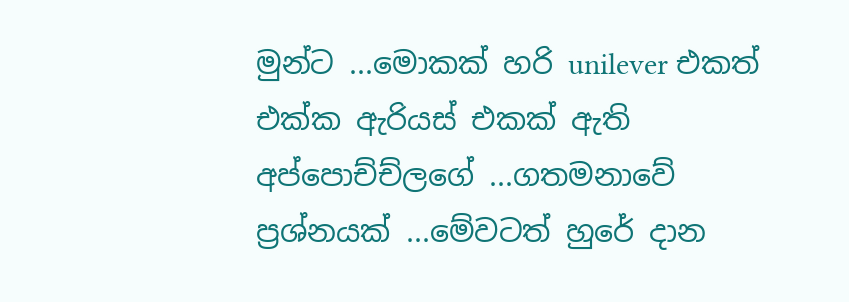මුන්ට ...මොකක් හරි unilever එකත් එක්ක ඇරියස් එකක් ඇති අප්පොච්ච්ලගේ ...ගතමනාවේ ප්‍රශ්නයක් ...මේවටත් හුරේ දාන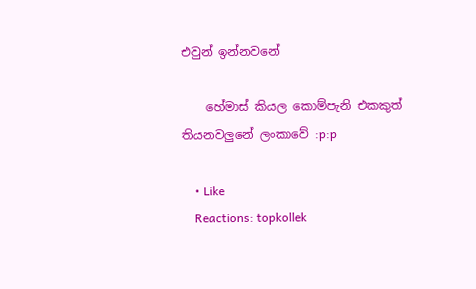එවුන් ඉන්නවනේ

    හේමාස් කියල කොම්පැනි එකකුත් තියනවලුනේ ලංකාවේ :p:p

    • Like
    Reactions: topkollek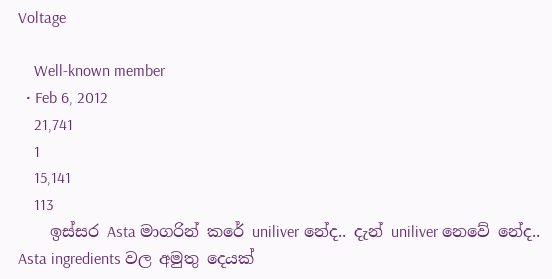Voltage

    Well-known member
  • Feb 6, 2012
    21,741
    1
    15,141
    113
    ඉස්සර Asta මාගරින් කරේ uniliver නේද.. දැන් uniliver නෙවේ නේද.. Asta ingredients වල අමුතු දෙයක්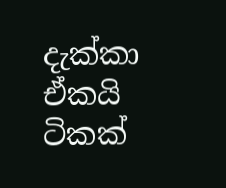දැක්කා ඒකයි ටිකක්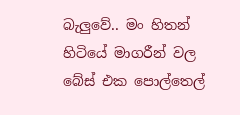බැලුවේ.. මං හිතන් හිටියේ මාගරීන් වල බේස් එක පොල්තෙල්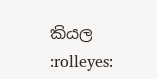කියල :rolleyes: